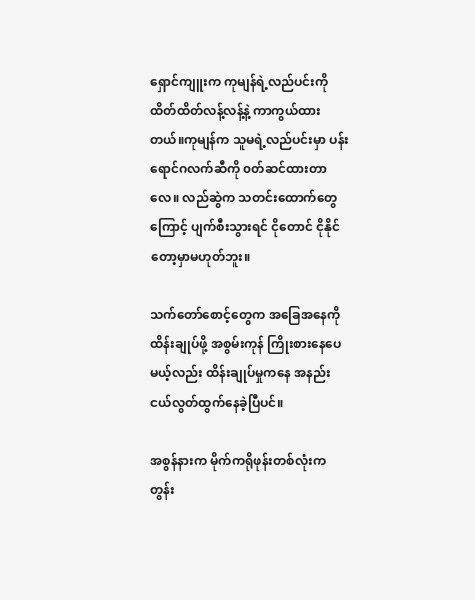ရှောင်ကျူးက ကုမျန်ရဲ့လည်ပင်းကို ထိတ်ထိတ်လန့်လန့်နဲ့ ကာကွယ်ထားတယ်။ကုမျန်က သူမရဲ့လည်ပင်းမှာ ပန်းရောင်ဂလက်ဆီကို ၀တ်ဆင်ထားတာလေ။ လည်ဆွဲက သတင်းထောက်တွေကြောင့် ပျက်စီးသွားရင် ငိုတောင် ငိုနိုင်တော့မှာမဟုတ်ဘူး။

သက်တော်စောင့်တွေက အခြေအနေကို ထိန်းချုပ်ဖို့ အစွမ်းကုန် ကြိုးစားနေပေမယ့်လည်း ထိန်းချုပ်မှုကနေ အနည်းငယ်လွတ်ထွက်နေခဲ့ပြီပင်။

အစွန်နားက မိုက်ကရိုဖုန်းတစ်လုံးက တွန်း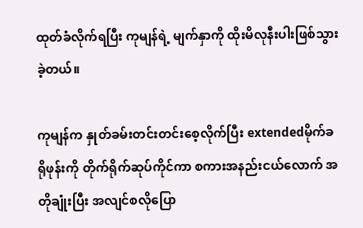ထုတ်ခံလိုက်ရပြီး ကုမျန်ရဲ့ မျက်နှာကို ထိုးမိလုနီးပါးဖြစ်သွားခဲ့တယ်။

ကုမျန်က နှုတ်ခမ်းတင်းတင်းစေ့လိုက်ပြီး extendedမိုက်ခရိုဖုန်းကို တိုက်ရိုက်ဆုပ်ကိုင်ကာ စကားအနည်းငယ်လောက် အတိုချုံးပြီး အလျင်စလိုပြော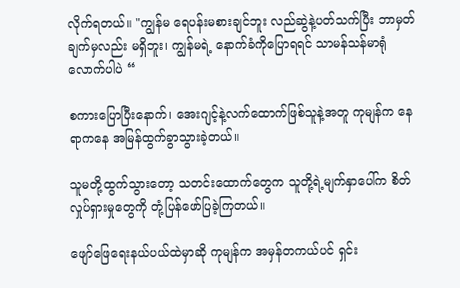လိုက်ရတယ်။ "ကျွန်မ ရေပန်းမစားချင်ဘူး လည်ဆွဲနဲ့ပတ်သက်ပြီး ဘာမှတ်ချက်မှလည်း မရှိဘူး၊ ကျွန်မရဲ့ နောက်ခံကိုပြောရရင် သာမန်သန်မာ‌ရုံလောက်ပါပဲ “

စကားပြောပြီးနောက်၊ အေးဂျင့်နဲ့လက်ထောက်ဖြစ်သူနဲ့အတူ ကုမျန်က နေရာကနေ အမြန်ထွက်ခွာသွားခဲ့တယ်။

သူမတို့ထွက်သွားတော့ သတင်းထောက်တွေက သူတို့ရဲ့မျက်နှာပေါ်က စိတ်လှုပ်ရှားမှုတွေကို တုံ့ပြန်ဖော်ပြခဲ့ကြတယ်။

ဖျော်ဖြေရေးနယ်ပယ်ထဲမှာဆို ကုမျန်က အမှန်တကယ်ပင် ရှင်း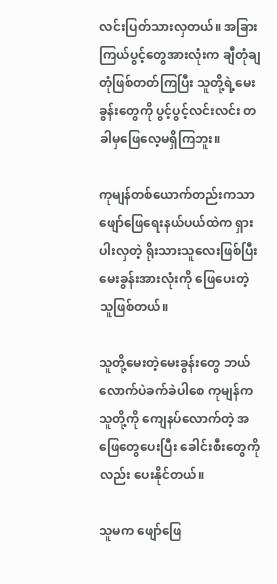လင်းပြတ်သားလှတယ်။ အခြားကြယ်ပွင့်တွေအားလုံးက ချီတုံချတုံဖြစ်တတ်ကြပြီး သူတို့ရဲ့မေးခွန်းတွေကို ပွင့်ပွင့်လင်းလင်း တခါမှဖြေလေ့မရှိကြဘူး။

ကုမျန်တစ်ယောက်တည်းကသာ ဖျော်ဖြေရေးနယ်ပယ်ထဲက ရှားပါးလှတဲ့ ရိုးသားသူလေးဖြစ်ပြီး မေးခွန်းအားလုံးကို ဖြေပေးတဲ့သူဖြစ်တယ်။

သူတို့မေးတဲ့မေးခွန်းတွေ ဘယ်လောက်ပဲခက်ခဲပါစေ ကုမျန်က သူတို့ကို ကျေနပ်လောက်တဲ့ အဖြေတွေပေးပြီး ခေါင်းစီးတွေကိုလည်း ပေးနိုင်တယ်။

သူမက ဖျော်ဖြေ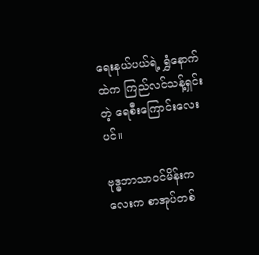ရေးနယ်ပယ်ရဲ့ ရွှံနောက်ထဲက ကြည်လင်သန့်ရှင်းတဲ့ ရေစီးကြောင်းလေးပင်။

ဗုဒ္ဓဘာသာ၀င်မိန်းကလေးက စာအုပ်တစ်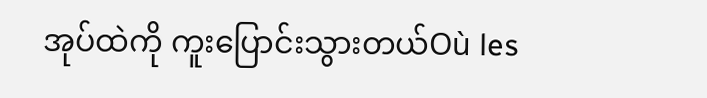အုပ်ထဲကို ကူးပြောင်းသွားတယ်Où les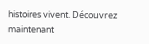histoires vivent. Découvrez maintenant